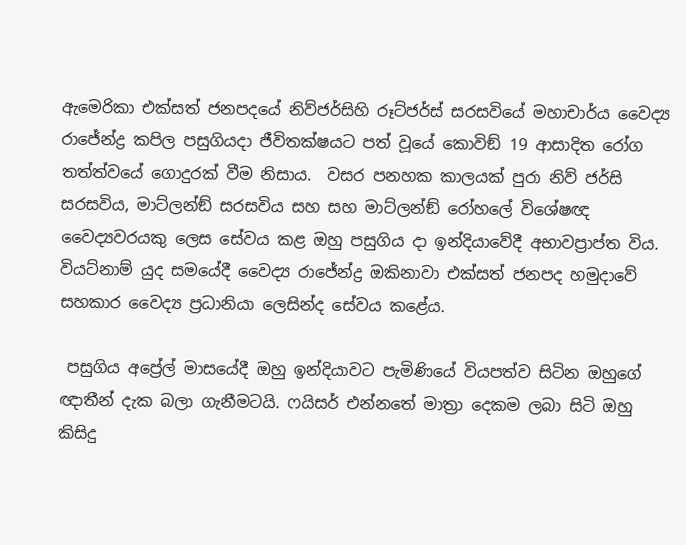ඇමෙරිකා එක්සත් ජනපදයේ නිව්ජර්සිහි රූට්ජර්ස් සරසවියේ මහාචාර්ය වෛද්‍ය රාජේන්ද්‍ර කපිල පසුගියදා ජීවිතක්ෂයට පත් වූයේ කොවිඞ් 19 ආසාදිත රෝග තත්ත්වයේ ගොදුරක් වීම නිසාය.  වසර පනහක කාලයක් පුරා නිව් ජර්සි සරසවිය, මාට්ලන්ඞ් සරසවිය සහ සහ මාට්ලන්ඞ් රෝහලේ විශේෂඥ වෛද්‍යවරයකු ලෙස සේවය කළ ඔහු පසුගිය දා ඉන්දියාවේදී අභාවප්‍රාප්ත විය. වියට්නාම් යුද සමයේදී වෛද්‍ය රාජේන්ද්‍ර ඔකිනාවා එක්සත් ජනපද හමුදාවේ සහකාර වෛද්‍ය ප්‍රධානියා ලෙසින්ද සේවය කළේය.

 පසුගිය අප්‍රේල් මාසයේදී ඔහු ඉන්දියාවට පැමිණියේ වියපත්ව සිටින ඔහුගේ ඥාතීන් දැක බලා ගැනීමටයි. ෆයිසර් එන්නතේ මාත්‍රා දෙකම ලබා සිටි ඔහු කිසිදු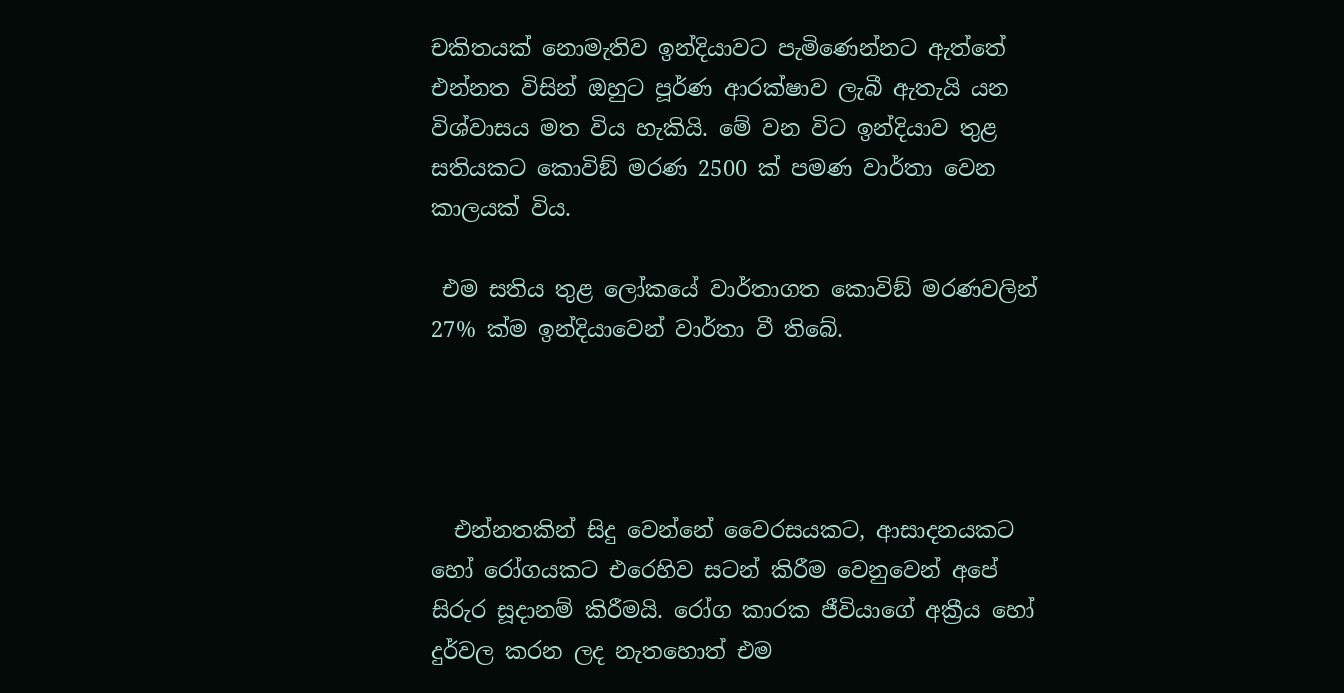චකිතයක් නොමැතිව ඉන්දියාවට පැමිණෙන්නට ඇත්තේ එන්නත විසින් ඔහුට පූර්ණ ආරක්ෂාව ලැබී ඇතැයි යන විශ්වාසය මත විය හැකියි. මේ වන විට ඉන්දියාව තුළ සතියකට කොවිඞ් මරණ 2500 ක් පමණ වාර්තා වෙන කාලයක් විය.

 එම සතිය තුළ ලෝකයේ වාර්තාගත කොවිඞ් මරණවලින් 27% ක්ම ඉන්දියාවෙන් වාර්තා වී තිබේ.




  එන්නතකින් සිදු වෙන්නේ වෛරසයකට, ආසාදනයකට හෝ රෝගයකට එරෙහිව සටන් කිරීම වෙනුවෙන් අපේ සිරුර සූදානම් කිරීමයි. රෝග කාරක ජීවියාගේ අක්‍රීය හෝ දුර්වල කරන ලද නැතහොත් එම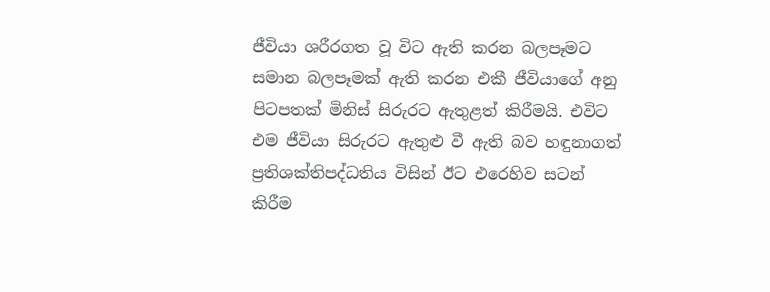ජීවියා ශරීරගත වූ විට ඇති කරන බලපෑමට සමාන බලපෑමක් ඇති කරන එකී ජීවියාගේ අනු පිටපතක් මිනිස් සිරුරට ඇතුළත් කිරීමයි. එවිට එම ජීවියා සිරුරට ඇතුළු වී ඇති බව හඳුනාගත් ප්‍රතිශක්තිපද්ධතිය විසින් ඊට එරෙහිව සටන් කිරීම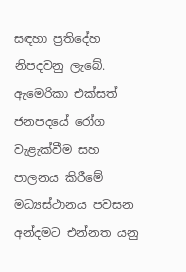සඳහා ප්‍රතිදේහ නිපදවනු ලැබේ. ඇමෙරිකා එක්සත් ජනපදයේ රෝග වැළැක්වීම සහ පාලනය කිරීමේ මධ්‍යස්ථානය පවසන අන්දමට එන්නත යනු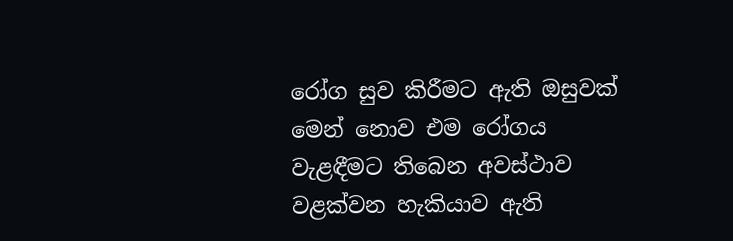රෝග සුව කිරීමට ඇති ඔසුවක් මෙන් නොව එම රෝගය වැළඳීමට තිබෙන අවස්ථාව වළක්වන හැකියාව ඇති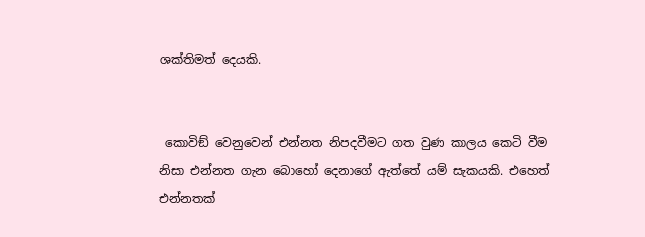ශක්තිමත් දෙයකි.


 කොවිඞ් වෙනුවෙන් එන්නත නිපදවීමට ගත වුණ කාලය කෙටි වීම නිසා එන්නත ගැන බොහෝ දෙනාගේ ඇත්තේ යම් සැකයකි. එහෙත් එන්නතක්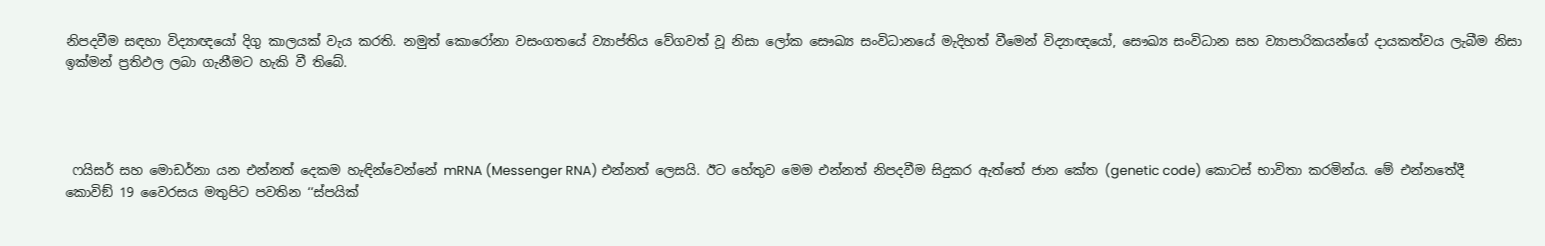නිපදවීම සඳහා විද්‍යාඥයෝ දිගු කාලයක් වැය කරති. නමුත් කොරෝනා වසංගතයේ ව්‍යාප්තිය වේගවත් වූ නිසා ලෝක සෞඛ්‍ය සංවිධානයේ මැදිහත් වීමෙන් විද්‍යාඥයෝ, සෞඛ්‍ය සංවිධාන සහ ව්‍යාපාරිකයන්ගේ දායකත්වය ලැබීම නිසා ඉක්මන් ප්‍රතිඵල ලබා ගැනීමට හැකි වී තිබේ.




 ෆයිසර් සහ මොඩර්නා යන එන්නත් දෙකම හැඳින්වෙන්නේ mRNA (Messenger RNA) එන්නත් ලෙසයි. ඊට හේතුව මෙම එන්නත් නිපදවීම සිදුකර ඇත්තේ ජාන කේත (genetic code) කොටස් භාවිතා කරමින්ය. මේ එන්නතේදී කොවිඞ් 19 වෛරසය මතුපිට පවතින ‘‘ස්පයික්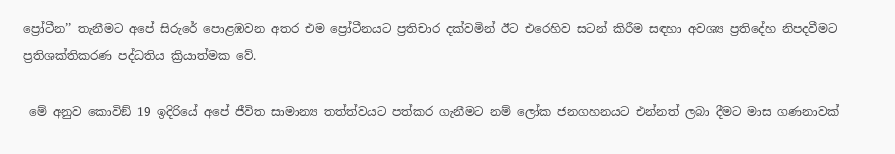ප්‍රෝටීන’’ තැනීමට අපේ සිරුරේ පොළඹවන අතර එම ප්‍රෝටීනයට ප්‍රතිචාර දක්වමින් ඊට එරෙහිව සටන් කිරීම සඳහා අවශ්‍ය ප්‍රතිදේහ නිපදවීමට ප්‍රතිශක්තිකරණ පද්ධතිය ක්‍රියාත්මක වේ.

 මේ අනුව කොවිඞ් 19 ඉදිරියේ අපේ ජීවිත සාමාන්‍ය තත්ත්වයට පත්කර ගැනීමට නම් ලෝක ජනගහනයට එන්නත් ලබා දීමට මාස ගණනාවක්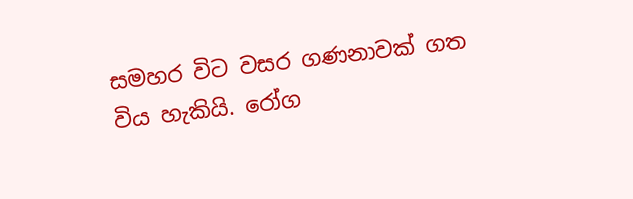සමහර විට වසර ගණනාවක් ගත විය හැකියි. රෝග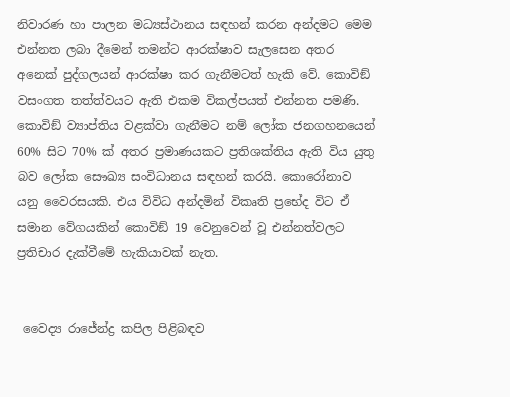නිවාරණ හා පාලන මධ්‍යස්ථානය සඳහන් කරන අන්දමට මෙම එන්නත ලබා දීමෙන් තමන්ට ආරක්ෂාව සැලසෙන අතර අනෙක් පුද්ගලයන් ආරක්ෂා කර ගැනීමටත් හැකි වේ. කොවිඞ් වසංගත තත්ත්වයට ඇති එකම විකල්පයත් එන්නත පමණි. කොවිඞ් ව්‍යාප්තිය වළක්වා ගැනීමට නම් ලෝක ජනගහනයෙන් 60% සිට 70% ක් අතර ප්‍රමාණයකට ප්‍රතිශක්තිය ඇති විය යුතු බව ලෝක සෞඛ්‍ය සංවිධානය සඳහන් කරයි. කොරෝනාව යනු වෛරසයකි. එය විවිධ අන්දමින් විකෘති ප්‍රභේද විට ඒ සමාන වේගයකින් කොවිඞ් 19 වෙනුවෙන් වූ එන්නත්වලට ප්‍රතිචාර දැක්වීමේ හැකියාවක් නැත.


 වෛද්‍ය රාජේන්ද්‍ර කපිල පිළිබඳව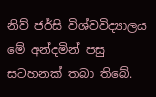නිව් ජර්සි විශ්වවිද්‍යාලය මේ අන්දමින් පසු සටහනක් තබා තිබේ.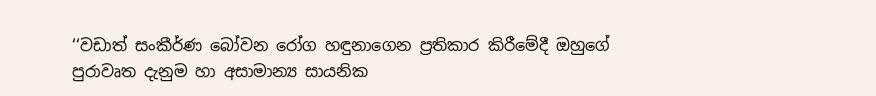‘‘වඩාත් සංකීර්ණ බෝවන රෝග හඳුනාගෙන ප්‍රතිකාර කිරීමේදී ඔහුගේ පුරාවෘත දැනුම හා අසාමාන්‍ය සායනික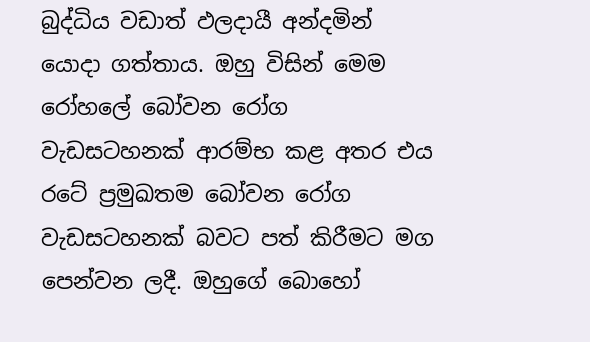බුද්ධිය වඩාත් ඵලදායී අන්දමින් යොදා ගත්තාය. ඔහු විසින් මෙම රෝහලේ බෝවන රෝග වැඩසටහනක් ආරම්භ කළ අතර එය රටේ ප්‍රමුඛතම බෝවන රෝග වැඩසටහනක් බවට පත් කිරීමට මග පෙන්වන ලදී. ඔහුගේ බොහෝ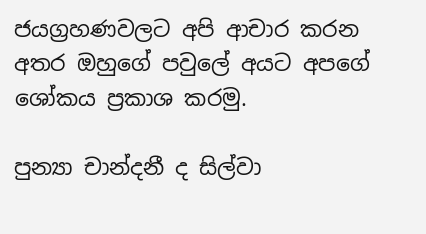ජයග්‍රහණවලට අපි ආචාර කරන අතර ඔහුගේ පවුලේ අයට අපගේ ශෝකය ප්‍රකාශ කරමු.

පුන්‍යා චාන්දනී ද සිල්වා